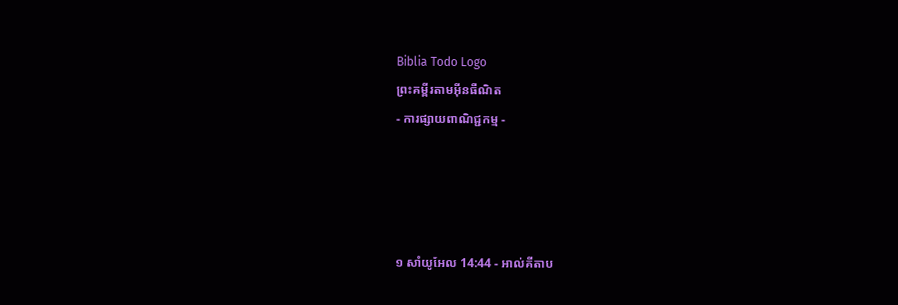Biblia Todo Logo
ព្រះគម្ពីរតាមអ៊ីនធឺណិត
- ការផ្សាយពាណិជ្ជកម្ម -




១ សាំ‌យូ‌អែល 14:44 - អាល់គីតាប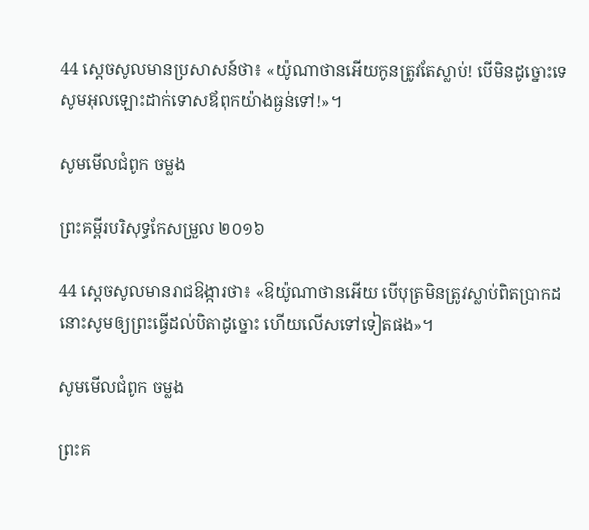44 ស្តេចសូលមានប្រសាសន៍ថា៖ «យ៉ូណា‌ថានអើយកូនត្រូវតែស្លាប់! បើមិនដូច្នោះទេ សូមអុលឡោះដាក់ទោសឪពុកយ៉ាងធ្ងន់ទៅ!»។

សូមមើលជំពូក ចម្លង

ព្រះគម្ពីរបរិសុទ្ធកែសម្រួល ២០១៦

44 ស្ដេចសូលមានរាជ‌ឱង្ការថា៖ «ឱយ៉ូណា‌ថានអើយ បើបុត្រមិនត្រូវស្លាប់ពិតប្រាកដ នោះសូមឲ្យព្រះធ្វើដល់បិតាដូច្នោះ ហើយលើសទៅទៀតផង»។

សូមមើលជំពូក ចម្លង

ព្រះគ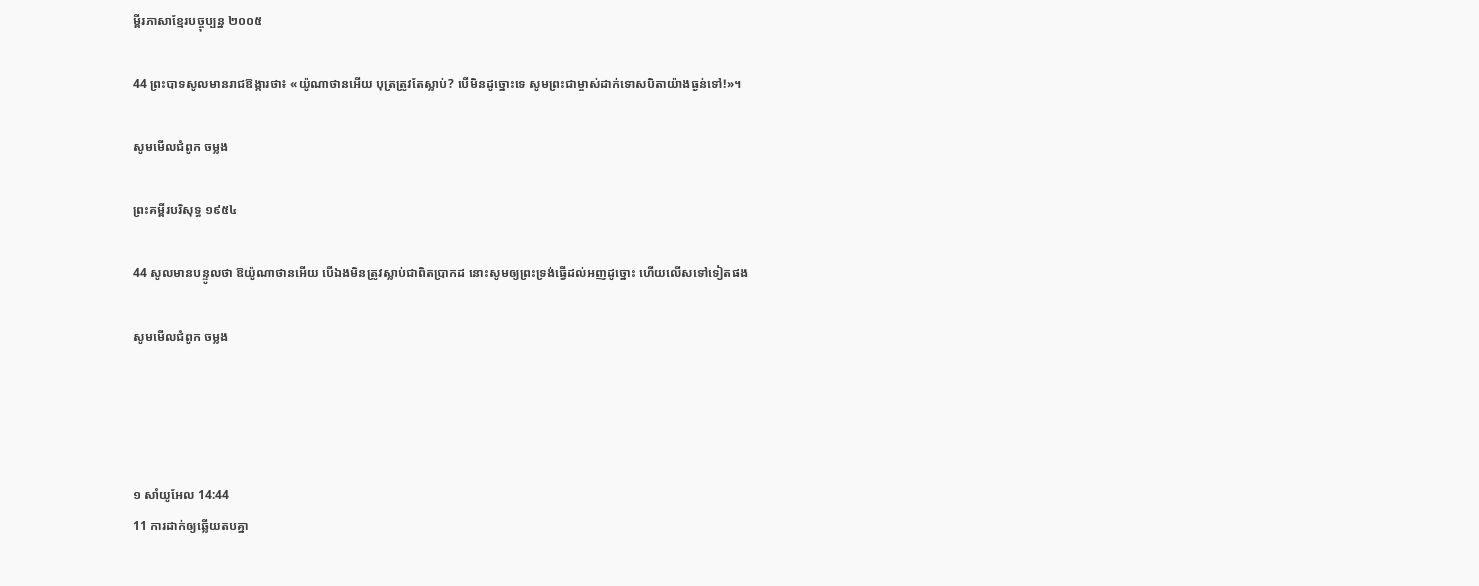ម្ពីរភាសាខ្មែរបច្ចុប្បន្ន ២០០៥

44 ព្រះ‌បាទសូលមានរាជ‌ឱង្ការថា៖ «យ៉ូណា‌ថានអើយ បុត្រត្រូវតែស្លាប់? បើមិនដូច្នោះទេ សូមព្រះ‌ជាម្ចាស់ដាក់ទោសបិតាយ៉ាងធ្ងន់ទៅ!»។

សូមមើលជំពូក ចម្លង

ព្រះគម្ពីរបរិសុទ្ធ ១៩៥៤

44 សូលមានបន្ទូលថា ឱយ៉ូណា‌ថានអើយ បើឯងមិនត្រូវស្លាប់ជាពិតប្រាកដ នោះសូមឲ្យព្រះ‌ទ្រង់ធ្វើដល់អញដូច្នោះ ហើយលើសទៅទៀតផង

សូមមើលជំពូក ចម្លង




១ សាំ‌យូ‌អែល 14:44
11 ការដាក់ឲ្យឆ្លើយតបគ្នា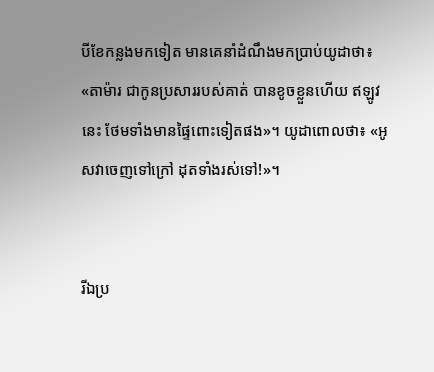បីខែកន្លងមកទៀត មានគេនាំដំណឹងមកប្រាប់យូដាថា៖ «តាម៉ារ ជាកូនប្រសាររបស់គាត់ បានខូចខ្លួនហើយ ឥឡូវនេះ ថែមទាំងមានផ្ទៃពោះទៀតផង»។ យូដាពោលថា៖ «អូសវាចេញទៅក្រៅ ដុតទាំងរស់ទៅ!»។


រីឯប្រ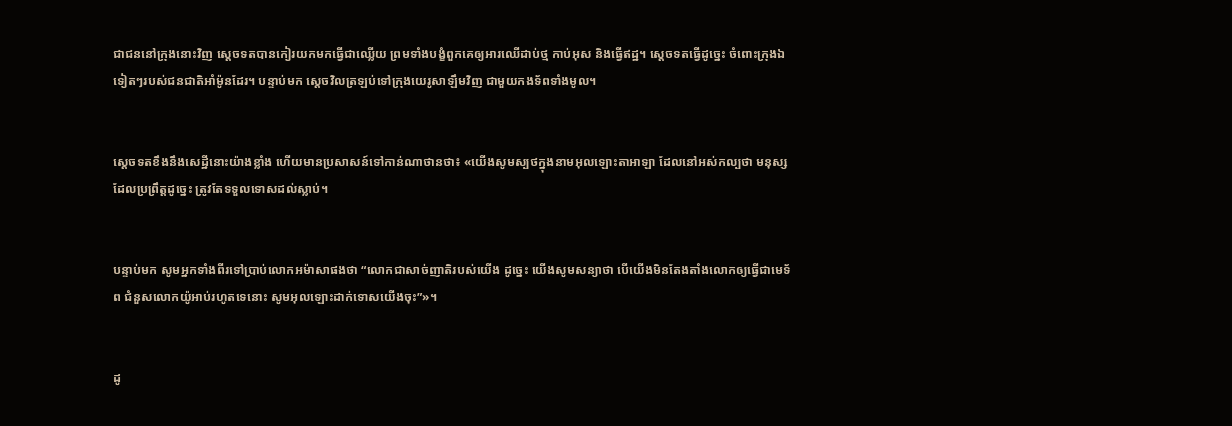ជា‌ជននៅក្រុងនោះវិញ ស្តេចទតបានកៀរយកមកធ្វើជាឈ្លើយ ព្រមទាំងបង្ខំពួកគេឲ្យអារឈើដាប់ថ្ម កាប់អុស និងធ្វើឥដ្ឋ។ ស្តេចទតធ្វើដូច្នេះ ចំពោះក្រុងឯទៀតៗរបស់ជន‌ជាតិអាំម៉ូនដែរ។ បន្ទាប់មក ស្តេចវិលត្រឡប់ទៅក្រុងយេរូ‌សាឡឹមវិញ ជាមួយកង‌ទ័ពទាំងមូល។


ស្តេចទតខឹងនឹងសេដ្ឋីនោះយ៉ាងខ្លាំង ហើយមានប្រសាសន៍ទៅកាន់ណាថានថា៖ «យើងសូមស្បថក្នុងនាមអុលឡោះ‌តាអាឡា ដែលនៅអស់‌កល្បថា មនុស្សដែលប្រព្រឹត្តដូច្នេះ ត្រូវតែទទួលទោសដល់ស្លាប់។


បន្ទាប់មក សូមអ្នកទាំងពីរទៅប្រាប់លោកអម៉ា‌សាផងថា “លោកជាសាច់ញាតិរបស់យើង ដូច្នេះ យើងសូមសន្យាថា បើយើងមិនតែង‌តាំងលោកឲ្យធ្វើជាមេ‌ទ័ព ជំនួសលោកយ៉ូអាប់រហូតទេនោះ សូមអុលឡោះដាក់ទោសយើងចុះ”»។


ដូ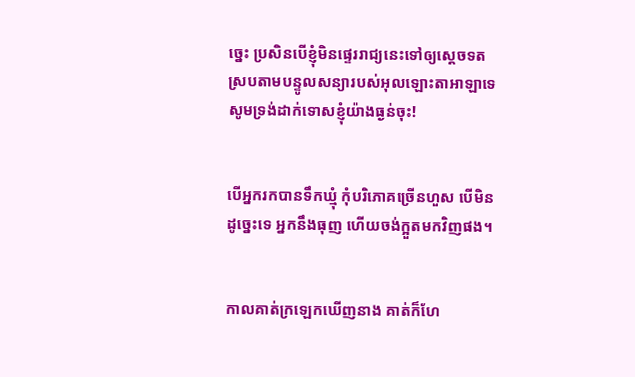ច្នេះ ប្រសិនបើខ្ញុំមិនផ្ទេររាជ្យនេះទៅឲ្យស្តេចទត ស្របតាមបន្ទូលសន្យារបស់អុលឡោះ‌តាអាឡាទេ សូមទ្រង់ដាក់ទោសខ្ញុំយ៉ាងធ្ងន់ចុះ!


បើអ្នករកបានទឹកឃ្មុំ កុំបរិភោគច្រើនហួស បើមិនដូច្នេះទេ អ្នកនឹងធុញ ហើយចង់ក្អួតមកវិញផង។


កាលគាត់ក្រឡេកឃើញនាង គាត់ក៏ហែ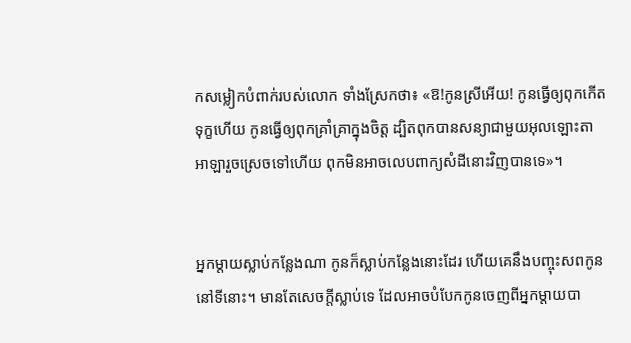កសម្លៀក‌បំពាក់របស់លោក ទាំងស្រែកថា៖ «ឱ!កូនស្រីអើយ! កូនធ្វើឲ្យពុកកើតទុក្ខហើយ កូនធ្វើឲ្យពុកគ្រាំ‌គ្រាក្នុងចិត្ត ដ្បិតពុកបានសន្យាជាមួយអុលឡោះ‌តាអាឡារួចស្រេចទៅហើយ ពុកមិនអាចលេបពាក្យសំដីនោះវិញបានទេ»។


អ្នកម្តាយស្លាប់កន្លែងណា កូនក៏ស្លាប់កន្លែងនោះដែរ ហើយគេនឹងបញ្ចុះសពកូននៅទីនោះ។ មានតែសេចក្តីស្លាប់ទេ ដែលអាចបំបែកកូនចេញពីអ្នកម្តាយបា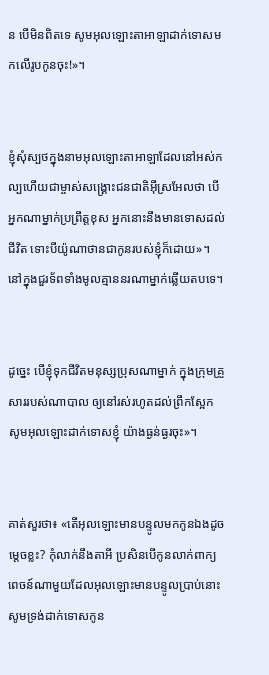ន បើមិនពិតទេ សូមអុលឡោះ‌តាអាឡាដាក់ទោសមកលើរូបកូនចុះ!»។


ខ្ញុំសុំស្បថក្នុងនាមអុលឡោះ‌តាអាឡាដែលនៅអស់‌កល្បហើយជាម្ចាស់‌សង្គ្រោះជន‌ជាតិអ៊ីស្រ‌អែលថា បើអ្នកណាម្នាក់ប្រព្រឹត្តខុស អ្នកនោះនឹងមានទោសដល់ជីវិត ទោះបីយ៉ូណា‌ថានជាកូនរបស់ខ្ញុំក៏ដោយ»។ នៅក្នុងជួរទ័ពទាំងមូលគ្មាននរណាម្នាក់ឆ្លើយតបទេ។


ដូច្នេះ បើខ្ញុំទុកជីវិតមនុស្សប្រុសណាម្នាក់ ក្នុងក្រុមគ្រួសាររបស់ណាបាល ឲ្យនៅរស់រហូតដល់ព្រឹកស្អែក សូមអុលឡោះដាក់ទោសខ្ញុំ យ៉ាងធ្ងន់‌ធ្ងរចុះ»។


គាត់សួរថា៖ «តើអុលឡោះមានបន្ទូលមកកូនឯងដូចម្តេចខ្លះ? កុំលាក់នឹងតាអី ប្រសិនបើកូនលាក់ពាក្យពេចន៍ណាមួយដែលអុលឡោះមានបន្ទូលប្រាប់នោះ សូមទ្រង់ដាក់ទោសកូន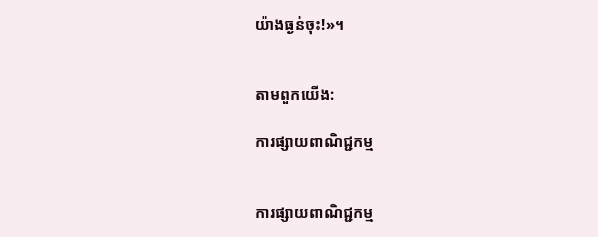យ៉ាងធ្ងន់ចុះ!»។


តាមពួកយើង:

ការផ្សាយពាណិជ្ជកម្ម


ការផ្សាយពាណិជ្ជកម្ម